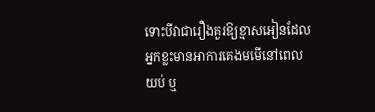ទោះបីវាជារឿងគួរឱ្យខ្មាសអៀនដែលអ្នកខ្លះមានអាការគេងមមើនៅពេលយប់ ឬ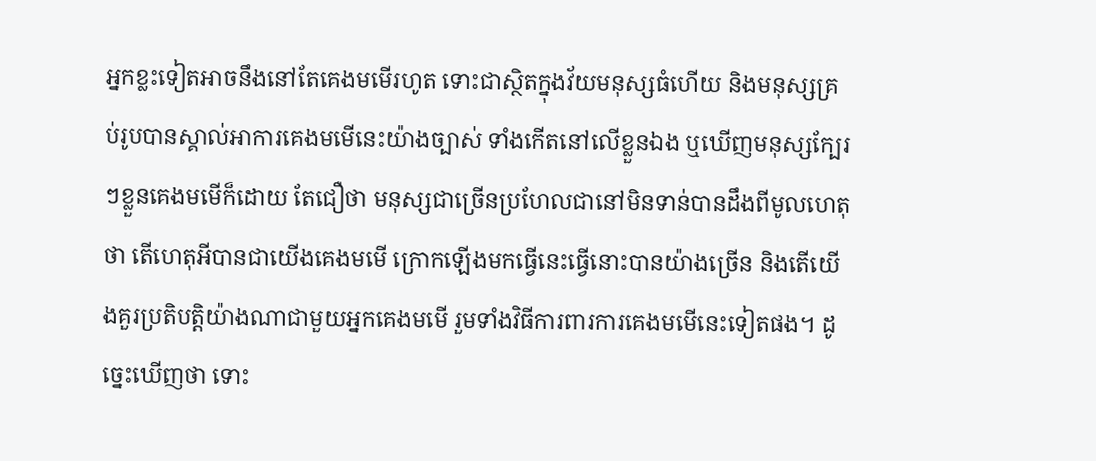អ្នកខ្លះទៀតអាចនឹងនៅតែគេងមមើរហូត ទោះជាស្ថិតក្នុងវ័យមនុស្សធំហើយ និងមនុស្សគ្រប់រូបបានស្គាល់អាការគេងមមើនេះយ៉ាងច្បាស់ ទាំងកើតនៅលើខ្លួនឯង ឬឃើញមនុស្សក្បែរៗខ្លួនគេងមមើក៏ដោយ តែជឿថា មនុស្សជាច្រើនប្រហែលជានៅមិនទាន់បានដឹងពីមូលហេតុថា តើហេតុអីបានជាយើងគេងមមើ ក្រោកឡើងមកធ្វើនេះធ្វើនោះបានយ៉ាងច្រើន និងតើយើងគួរប្រតិបត្តិយ៉ាងណាជាមួយអ្នកគេងមមើ រួមទាំងវិធីការពារការគេងមមើនេះទៀតផង។ ដូច្នេះឃើញថា ទោះ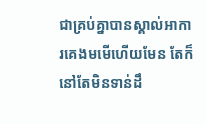ជាគ្រប់គ្នាបានស្គាល់អាការគេងមមើហើយមែន តែក៏នៅតែមិនទាន់ដឹ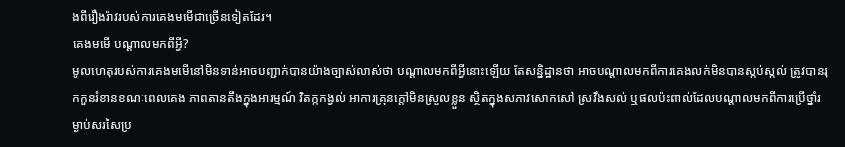ងពីរឿងរ៉ាវរបស់ការគេងមមើជាច្រើនទៀតដែរ។
គេងមមើ បណ្ដាលមកពីអ្វី?
មូលហេតុរបស់ការគេងមមើនៅមិនទាន់អាចបញ្ជាក់បានយ៉ាងច្បាស់លាស់ថា បណ្ដាលមកពីអ្វីនោះឡើយ តែសន្និដ្ឋានថា អាចបណ្ដាលមកពីការគេងលក់មិនបានស្កប់ស្កល់ ត្រូវបានរុកកួនរំខានខណៈពេលគេង ភាពតានតឹងក្នុងអារម្មណ៍ វិតក្កកង្វល់ អាការគ្រុនក្ដៅមិនស្រួលខ្លួន ស្ថិតក្នុងសភាវសោកសៅ ស្រវឹងសល់ ឬផលប៉ះពាល់ដែលបណ្ដាលមកពីការប្រើថ្នាំរម្ងាប់សរសៃប្រ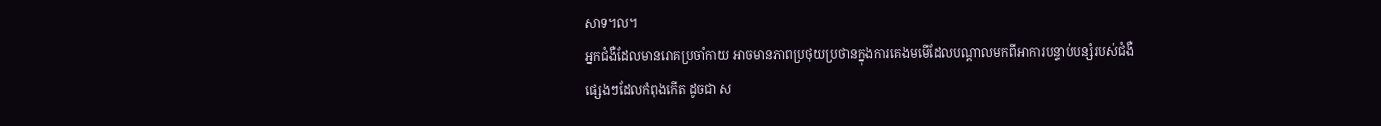សាទ។ល។
អ្នកជំងឺដែលមានរោគប្រចាំកាយ អាចមានភាពប្រថុយប្រថានក្នុងការគេងមមើដែលបណ្ដាលមកពីអាការបន្ទាប់បន្សំរបស់ជំងឺផ្សេងៗដែលកំពុងកើត ដូចជា ស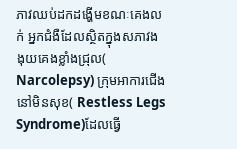ភាវឈប់ដកដង្ហើមខណៈគេងលក់ អ្នកជំងឺដែលស្ថិតក្នុងសភាវងងុយគេងខ្លាំងជ្រុល( Narcolepsy) ក្រុមអាការជើងនៅមិនសុខ( Restless Legs Syndrome)ដែលធ្វើ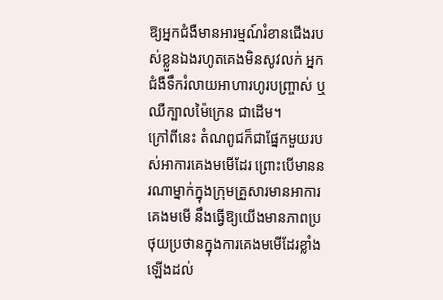ឱ្យអ្នកជំងឺមានអារម្មណ៍រំខានជើងរបស់ខ្លួនឯងរហូតគេងមិនសូវលក់ អ្នកជំងឺទឹករំលាយអាហារហូរបញ្រ្ចាស់ ឬឈឺក្បាលម៉ៃក្រេន ជាដើម។
ក្រៅពីនេះ តំណពូជក៏ជាផ្នែកមួយរបស់អាការគេងមមើដែរ ព្រោះបើមាននរណាម្នាក់ក្នុងក្រុមគ្រួសារមានអាការគេងមមើ នឹងធ្វើឱ្យយើងមានភាពប្រថុយប្រថានក្នុងការគេងមមើដែរខ្លាំងឡើងដល់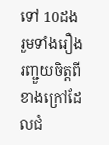ទៅ 10ដង រួមទាំងរឿងរញ្ជួយចិត្តពីខាងក្រៅដែលជំ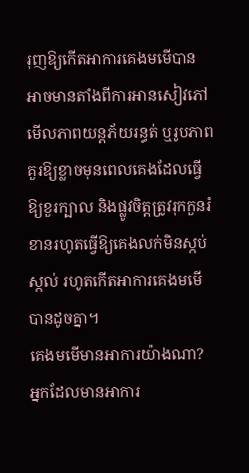រុញឱ្យកើតអាការគេងមមើបាន អាចមានតាំងពីការអានសៀវភៅ មើលភាពយន្តភ័យរន្ធត់ ឬរូបភាពគួរឱ្យខ្លាចមុនពេលគេងដែលធ្វើឱ្យខួរក្បាល និងផ្លូវចិត្តត្រូវរុកកួនរំខានរហូតធ្វើឱ្យគេងលក់មិនស្កប់ស្កល់ រហូតកើតអាការគេងមមើបានដូចគ្នា។
គេងមមើមានអាការយ៉ាងណា?
អ្នកដែលមានអាការ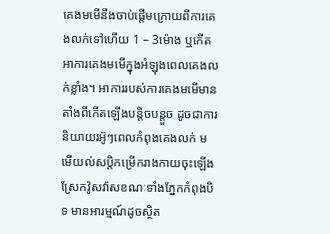គេងមមើនឹងចាប់ផ្ដើមក្រោយពីការគេងលក់ទៅហើយ 1 – 3ម៉ោង ឬកើតអាការគេងមមើក្នុងអំឡុងពេលគេងលក់ខ្លាំង។ អាការរបស់ការគេងមមើមានតាំងពីកើតឡើងបន្តិចបន្តួច ដូចជាការនិយាយរអ៊ូៗពេលកំពុងគេងលក់ មមើយល់សប្តិកម្រើករាងកាយចុះឡើង ស្រែកវ៉ូសវ៉ាសខណៈទាំងភ្នែកកំពុងបិទ មានអារម្មណ៍ដូចស្ថិត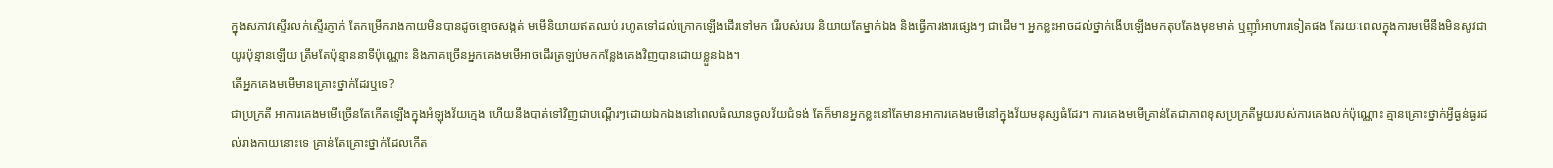ក្នុងសភាវសើ្ទរលក់ស្ទើរភ្ញាក់ តែកម្រើករាងកាយមិនបានដូចខ្មោចសង្កត់ មមើនិយាយឥតឈប់ រហូតទៅដល់ក្រោកឡើងដើរទៅមក រើរបស់របរ និយាយតែម្នាក់ឯង និងធ្វើការងារផ្សេងៗ ជាដើម។ អ្នកខ្លះអាចដល់ថ្នាក់ងើបឡើងមកតុបតែងមុខមាត់ ឬញ៉ាំអាហារទៀតផង តែរយៈពេលក្នុងការមមើនឹងមិនសូវជាយូរប៉ុន្មានឡើយ ត្រឹមតែប៉ុន្មាននាទីប៉ុណ្ណោះ និងភាគច្រើនអ្នកគេងមមើអាចដើរត្រឡប់មកកន្លែងគេងវិញបានដោយខ្លួនឯង។
តើអ្នកគេងមមើមានគ្រោះថ្នាក់ដែរឬទេ?
ជាប្រក្រតី អាការគេងមមើច្រើនតែកើតឡើងក្នុងអំឡុងវ័យក្មេង ហើយនឹងបាត់ទៅវិញជាបណ្ដើរៗដោយឯកឯងនៅពេលធំឈានចូលវ័យជំទង់ តែក៏មានអ្នកខ្លះនៅតែមានអាការគេងមមើនៅក្នុងវ័យមនុស្សធំដែរ។ ការគេងមមើគ្រាន់តែជាភាពខុសប្រក្រតីមួយរបស់ការគេងលក់ប៉ុណ្ណោះ គ្មានគ្រោះថ្នាក់អ្វីធ្ងន់ធ្ងរដល់រាងកាយនោះទេ គ្រាន់តែគ្រោះថ្នាក់ដែលកើត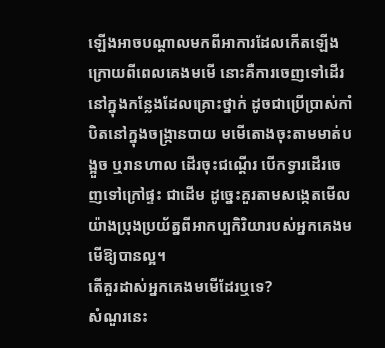ឡើងអាចបណ្ដាលមកពីអាការដែលកើតឡើងក្រោយពីពេលគេងមមើ នោះគឺការចេញទៅដើរនៅក្នុងកន្លែងដែលគ្រោះថ្នាក់ ដូចជាប្រើប្រាស់កាំបិតនៅក្នុងចង្រ្កានបាយ មមើតោងចុះតាមមាត់បង្អួច ឬរានហាល ដើរចុះជណ្ដើរ បើកទ្វារដើរចេញទៅក្រៅផ្ទះ ជាដើម ដូច្នេះគួរតាមសង្កេតមើលយ៉ាងប្រុងប្រយ័ត្នពីអាកប្បកិរិយារបស់អ្នកគេងមមើឱ្យបានល្អ។
តើគួរដាស់អ្នកគេងមមើដែរឬទេ?
សំណួរនេះ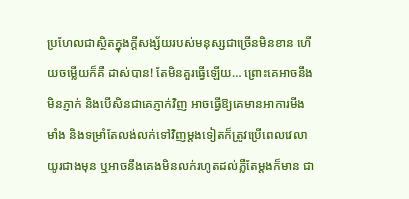ប្រហែលជាស្ថិតក្នុងក្ដីសង្ស័យរបស់មនុស្សជាច្រើនមិនខាន ហើយចម្លើយក៏គឺ ដាស់បាន! តែមិនគួរធ្វើឡើយ… ព្រោះគេអាចនឹងមិនភ្ញាក់ និងបើសិនជាគេភ្ញាក់វិញ អាចធ្វើឱ្យគេមានអាការមីងមាំង និងទម្រាំតែលង់លក់ទៅវិញម្ដងទៀតក៏ត្រូវប្រើពេលវេលាយូរជាងមុន ឬអាចនឹងគេងមិនលក់រហូតដល់ភ្លឺតែម្ដងក៏មាន ជា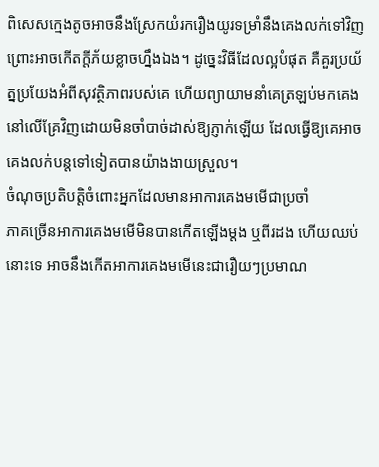ពិសេសក្មេងតូចអាចនឹងស្រែកយំរករឿងយូរទម្រាំនឹងគេងលក់ទៅវិញ ព្រោះអាចកើតក្ដីភ័យខ្លាចហ្នឹងឯង។ ដូច្នេះវិធីដែលល្អបំផុត គឺគួរប្រយ័ត្នប្រយែងអំពីសុវត្ថិភាពរបស់គេ ហើយព្យាយាមនាំគេត្រឡប់មកគេងនៅលើគ្រែវិញដោយមិនចាំបាច់ដាស់ឱ្យភ្ញាក់ឡើយ ដែលធ្វើឱ្យគេអាចគេងលក់បន្តទៅទៀតបានយ៉ាងងាយស្រួល។
ចំណុចប្រតិបត្តិចំពោះអ្នកដែលមានអាការគេងមមើជាប្រចាំ
ភាគច្រើនអាការគេងមមើមិនបានកើតឡើងម្ដង ឬពីរដង ហើយឈប់នោះទេ អាចនឹងកើតអាការគេងមមើនេះជារឿយៗប្រមាណ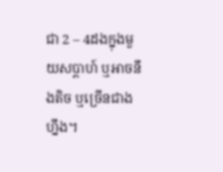ជា 2 – 4ដងក្នុងមួយសប្ដាហ៍ ឬអាចនឹងតិច ឬច្រើនជាងហ្នឹង។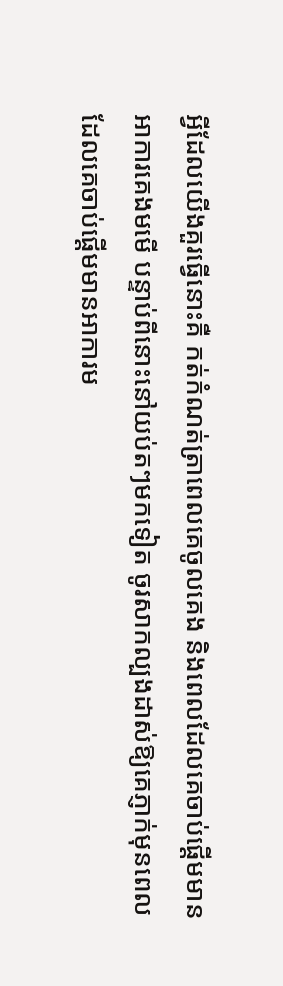អ្វីដែលយើងគួរធ្វើនោះគឺ កត់កំណត់ត្រាពេលគេចូលគេង និងពេលដែលគេចាប់ផ្ដើមមានអាការគេងមមើ បន្ទាប់ពីនោះនៅយប់តៗមកទៀត ចូរសាកល្បងដាស់ឱ្យគេភ្ញាក់មុនពេលដែលគេចាប់ផ្ដើមមានអាការម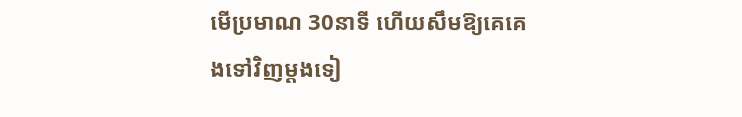មើប្រមាណ 30នាទី ហើយសឹមឱ្យគេគេងទៅវិញម្ដងទៀ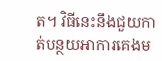ត។ វិធីនេះនឹងជួយកាត់បន្ថយអាការគេងម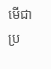មើជាប្រ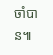ចាំបាន៕